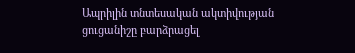Ապրիլին տնտեսական ակտիվության ցուցանիշը բարձրացել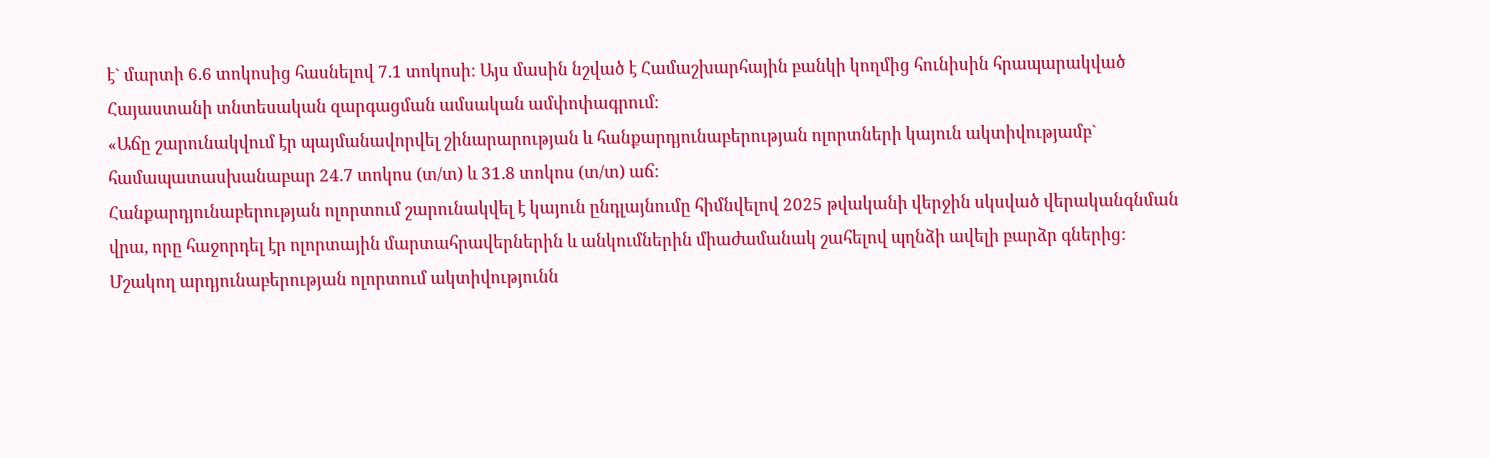է` մարտի 6.6 տոկոսից հասնելով 7.1 տոկոսի: Այս մասին նշված է Համաշխարհային բանկի կողմից հունիսին հրապարակված Հայաստանի տնտեսական զարգացման ամսական ամփոփագրում։
«Աճը շարունակվում էր պայմանավորվել շինարարության և հանքարդյունաբերության ոլորտների կայուն ակտիվությամբ` համապատասխանաբար 24.7 տոկոս (տ/տ) և 31.8 տոկոս (տ/տ) աճ:
Հանքարդյունաբերության ոլորտում շարունակվել է կայուն ընդլայնումը հիմնվելով 2025 թվականի վերջին սկսված վերականգնման վրա, որը հաջորդել էր ոլորտային մարտահրավերներին և անկումներին միաժամանակ շահելով պղնձի ավելի բարձր գներից: Մշակող արդյունաբերության ոլորտում ակտիվությունն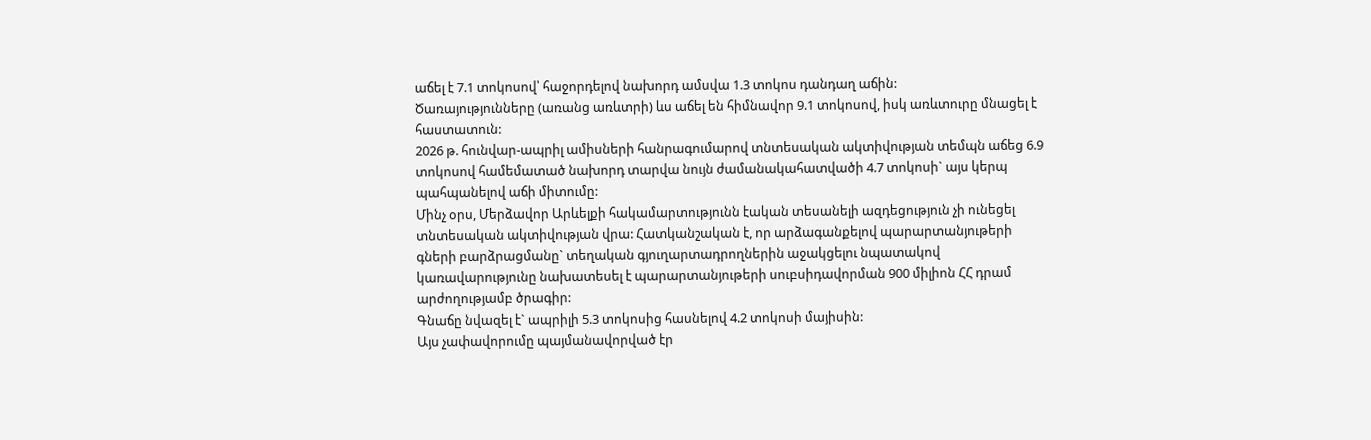աճել է 7.1 տոկոսով՝ հաջորդելով նախորդ ամսվա 1.3 տոկոս դանդաղ աճին:
Ծառայությունները (առանց առևտրի) ևս աճել են հիմնավոր 9.1 տոկոսով, իսկ առևտուրը մնացել է հաստատուն:
2026 թ. հունվար-ապրիլ ամիսների հանրագումարով տնտեսական ակտիվության տեմպն աճեց 6.9 տոկոսով համեմատած նախորդ տարվա նույն ժամանակահատվածի 4.7 տոկոսի` այս կերպ պահպանելով աճի միտումը:
Մինչ օրս, Մերձավոր Արևելքի հակամարտությունն էական տեսանելի ազդեցություն չի ունեցել տնտեսական ակտիվության վրա: Հատկանշական է, որ արձագանքելով պարարտանյութերի գների բարձրացմանը` տեղական գյուղարտադրողներին աջակցելու նպատակով կառավարությունը նախատեսել է պարարտանյութերի սուբսիդավորման 900 միլիոն ՀՀ դրամ արժողությամբ ծրագիր:
Գնաճը նվազել է` ապրիլի 5.3 տոկոսից հասնելով 4.2 տոկոսի մայիսին:
Այս չափավորումը պայմանավորված էր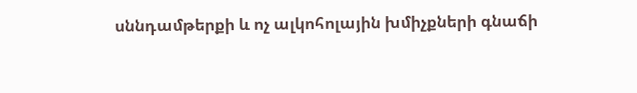սննդամթերքի և ոչ ալկոհոլային խմիչքների գնաճի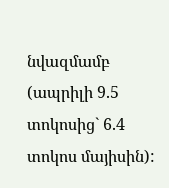նվազմամբ (ապրիլի 9.5 տոկոսից` 6.4 տոկոս մայիսին):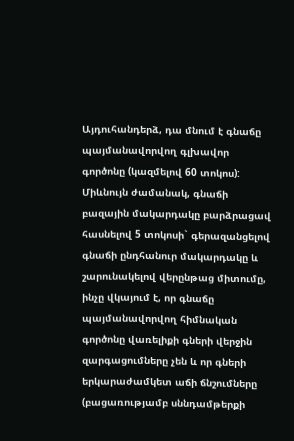Այդուհանդերձ, դա մնում է գնաճը պայմանավորվող գլխավոր գործոնը (կազմելով 60 տոկոս):
Միևնույն ժամանակ, գնաճի բազային մակարդակը բարձրացավ հասնելով 5 տոկոսի` գերազանցելով գնաճի ընդհանուր մակարդակը և շարունակելով վերընթաց միտումը, ինչը վկայում է, որ գնաճը պայմանավորվող հիմնական գործոնը վառելիքի գների վերջին զարգացումները չեն և որ գների երկարաժամկետ աճի ճնշումները (բացառությամբ սննդամթերքի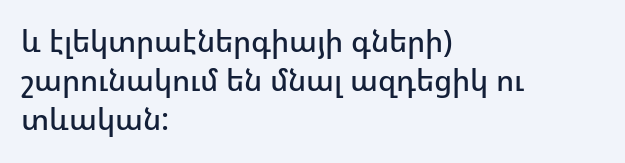և էլեկտրաէներգիայի գների) շարունակում են մնալ ազդեցիկ ու տևական: